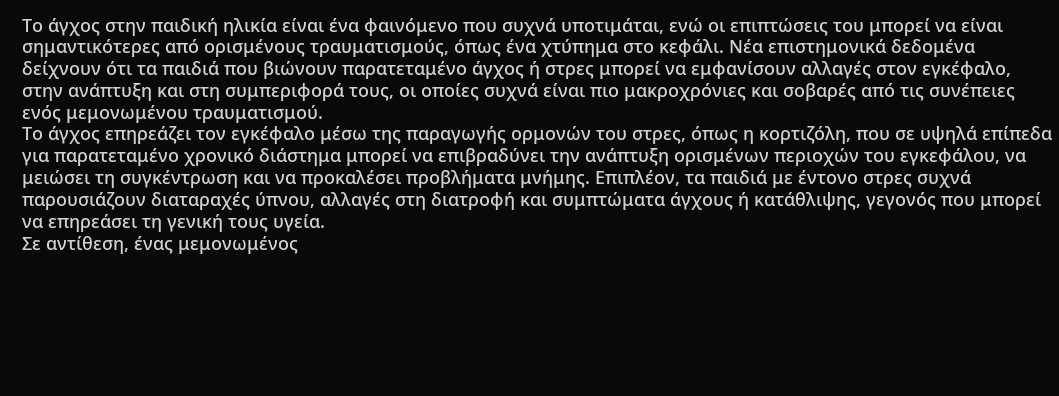Το άγχος στην παιδική ηλικία είναι ένα φαινόμενο που συχνά υποτιμάται, ενώ οι επιπτώσεις του μπορεί να είναι σημαντικότερες από ορισμένους τραυματισμούς, όπως ένα χτύπημα στο κεφάλι. Νέα επιστημονικά δεδομένα δείχνουν ότι τα παιδιά που βιώνουν παρατεταμένο άγχος ή στρες μπορεί να εμφανίσουν αλλαγές στον εγκέφαλο, στην ανάπτυξη και στη συμπεριφορά τους, οι οποίες συχνά είναι πιο μακροχρόνιες και σοβαρές από τις συνέπειες ενός μεμονωμένου τραυματισμού.
Το άγχος επηρεάζει τον εγκέφαλο μέσω της παραγωγής ορμονών του στρες, όπως η κορτιζόλη, που σε υψηλά επίπεδα για παρατεταμένο χρονικό διάστημα μπορεί να επιβραδύνει την ανάπτυξη ορισμένων περιοχών του εγκεφάλου, να μειώσει τη συγκέντρωση και να προκαλέσει προβλήματα μνήμης. Επιπλέον, τα παιδιά με έντονο στρες συχνά παρουσιάζουν διαταραχές ύπνου, αλλαγές στη διατροφή και συμπτώματα άγχους ή κατάθλιψης, γεγονός που μπορεί να επηρεάσει τη γενική τους υγεία.
Σε αντίθεση, ένας μεμονωμένος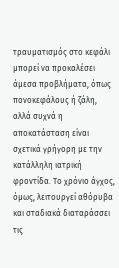τραυματισμός στο κεφάλι μπορεί να προκαλέσει άμεσα προβλήματα, όπως πονοκεφάλους ή ζάλη, αλλά συχνά η αποκατάσταση είναι σχετικά γρήγορη με την κατάλληλη ιατρική φροντίδα. Το χρόνιο άγχος, όμως, λειτουργεί αθόρυβα και σταδιακά διαταράσσει τις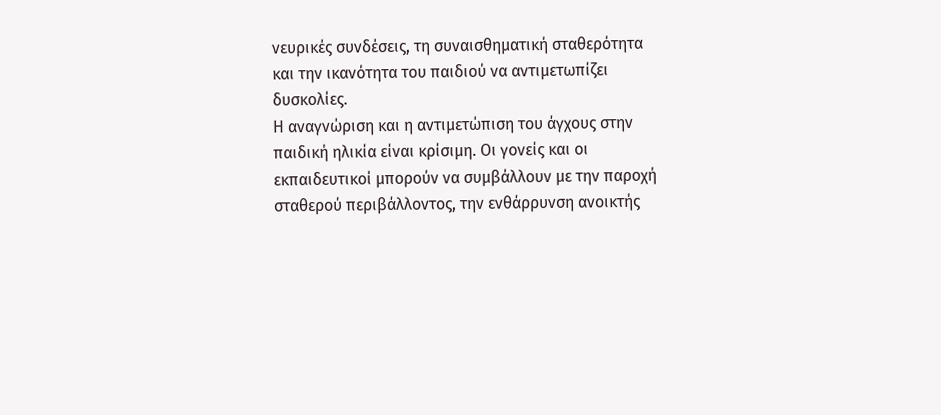νευρικές συνδέσεις, τη συναισθηματική σταθερότητα και την ικανότητα του παιδιού να αντιμετωπίζει δυσκολίες.
Η αναγνώριση και η αντιμετώπιση του άγχους στην παιδική ηλικία είναι κρίσιμη. Οι γονείς και οι εκπαιδευτικοί μπορούν να συμβάλλουν με την παροχή σταθερού περιβάλλοντος, την ενθάρρυνση ανοικτής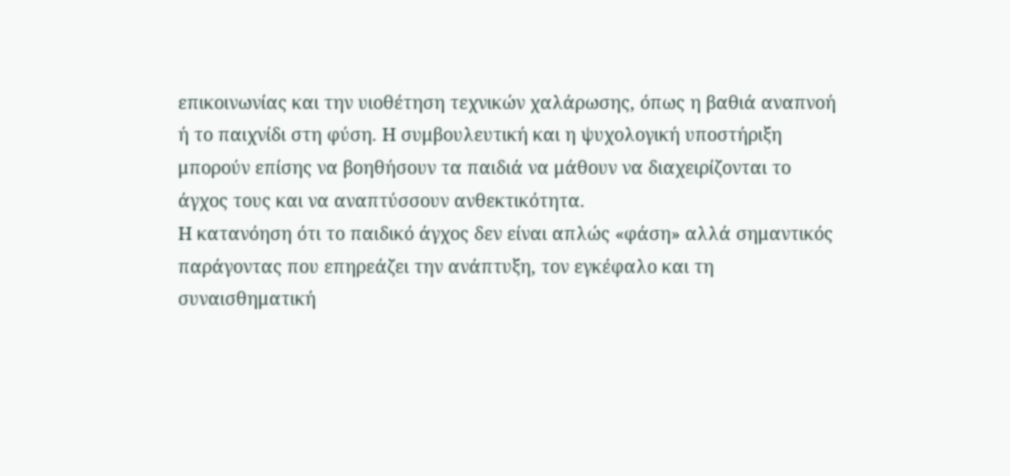επικοινωνίας και την υιοθέτηση τεχνικών χαλάρωσης, όπως η βαθιά αναπνοή ή το παιχνίδι στη φύση. Η συμβουλευτική και η ψυχολογική υποστήριξη μπορούν επίσης να βοηθήσουν τα παιδιά να μάθουν να διαχειρίζονται το άγχος τους και να αναπτύσσουν ανθεκτικότητα.
Η κατανόηση ότι το παιδικό άγχος δεν είναι απλώς «φάση» αλλά σημαντικός παράγοντας που επηρεάζει την ανάπτυξη, τον εγκέφαλο και τη συναισθηματική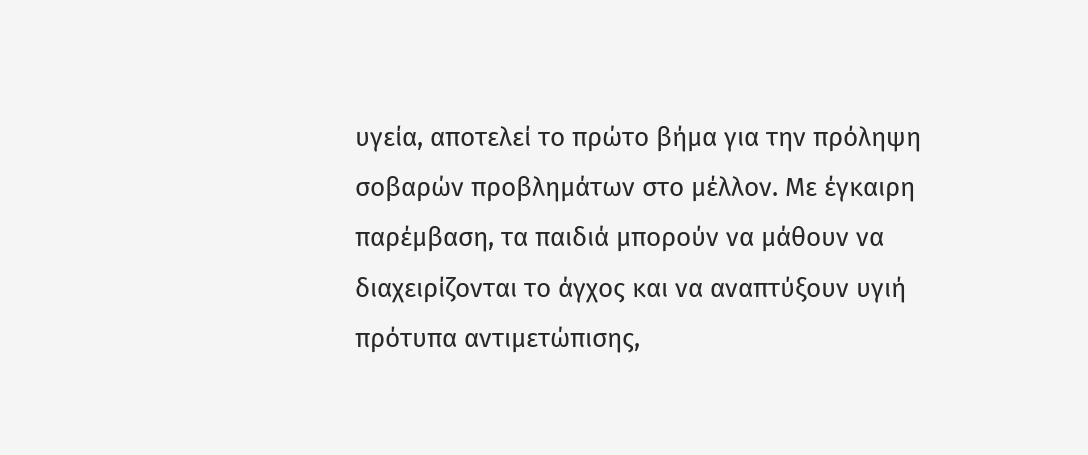υγεία, αποτελεί το πρώτο βήμα για την πρόληψη σοβαρών προβλημάτων στο μέλλον. Με έγκαιρη παρέμβαση, τα παιδιά μπορούν να μάθουν να διαχειρίζονται το άγχος και να αναπτύξουν υγιή πρότυπα αντιμετώπισης,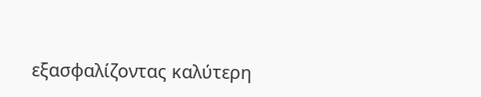εξασφαλίζοντας καλύτερη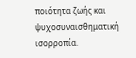ποιότητα ζωής και ψυχοσυναισθηματική ισορροπία.